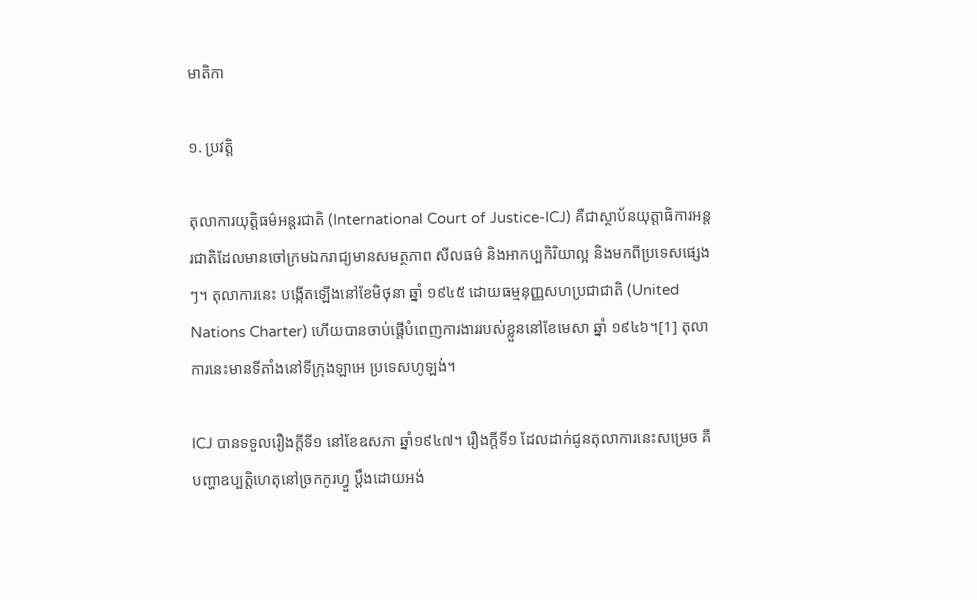មាតិកា

១. ប្រវត្តិ

តុលាការយុត្តិធម៌អន្តរជាតិ (International Court of Justice-ICJ) គឺជាស្ថាប័នយុត្តាធិការអន្តរជាតិដែលមានចៅក្រមឯករាជ្យមានសមត្ថភាព សីលធម៌ និងអាកប្បកិរិយាល្អ និងមកពីប្រទេសផ្សេងៗ។ តុលាការនេះ បង្កើតឡើងនៅខែមិថុនា ឆ្នាំ ១៩៤៥ ដោយធម្មនុញ្ញសហប្រជាជាតិ (United Nations Charter) ហើយបានចាប់ផ្ដើបំពេញការងាររបស់ខ្លួននៅខែមេសា ឆ្នាំ ១៩៤៦។[1] តុលាការនេះមានទីតាំងនៅទីក្រុងឡាអេ ប្រទេសហូឡង់។

ICJ បានទទួលរឿងក្ដីទី១ នៅខែឧសភា ឆ្នាំ១៩៤៧។ រឿងក្ដីទី១ ដែលដាក់ជូនតុលាការនេះសម្រេច គឺ បញ្ហាឧប្បត្តិហេតុនៅច្រកកូរហ្វួ ប្ដឹងដោយអង់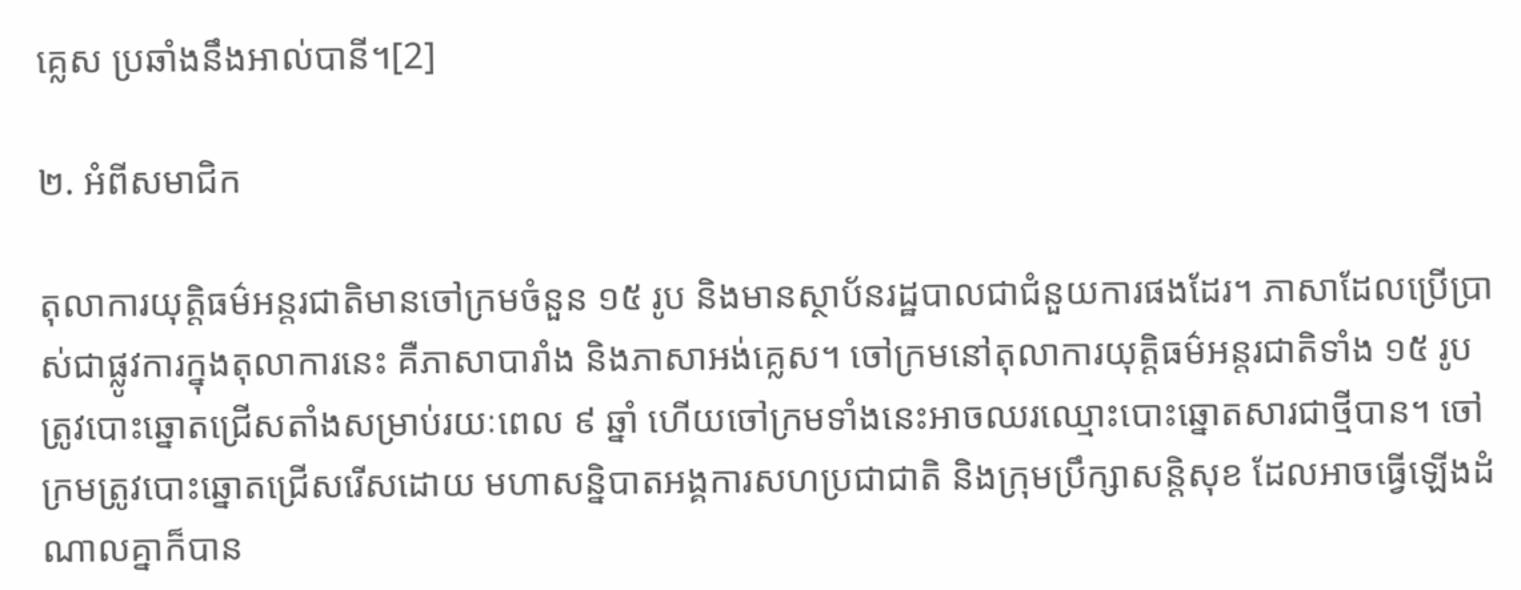គ្លេស ប្រឆាំងនឹងអាល់បានី។[2]

២. អំពីសមាជិក

តុលាការយុត្តិធម៌អន្តរជាតិមានចៅក្រមចំនួន ១៥ រូប និងមានស្ថាប័នរដ្ឋបាលជាជំនួយការផងដែរ។ ភាសាដែលប្រើប្រាស់ជាផ្លូវការក្នុងតុលាការនេះ គឺភាសាបារាំង និងភាសាអង់គ្លេស។ ចៅក្រមនៅតុលាការយុត្តិធម៌អន្តរជាតិទាំង ១៥ រូប ត្រូវបោះឆ្នោតជ្រើសតាំងសម្រាប់រយៈពេល ៩ ឆ្នាំ ហើយចៅក្រមទាំងនេះអាចឈរឈ្មោះបោះឆ្នោតសារជាថ្មីបាន។ ចៅក្រមត្រូវបោះឆ្នោតជ្រើសរើសដោយ មហាសន្និបាតអង្គការសហប្រជាជាតិ និងក្រុមប្រឹក្សាសន្តិសុខ ដែលអាចធ្វើឡើងដំណាលគ្នាក៏បាន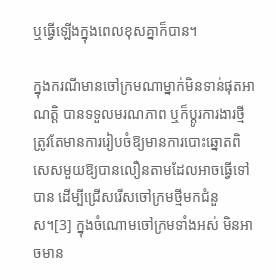ឬធ្វើឡើងក្នុងពេលខុសគ្នាក៏បាន។

ក្នុងករណីមានចៅក្រមណាម្នាក់មិនទាន់ផុតអាណត្តិ បានទទួលមរណភាព ឬក៏ប្ដូរការងារថ្មី ត្រូវតែមានការរៀបចំឱ្យមានការបោះឆ្នោតពិសេសមួយឱ្យបានលឿនតាមដែលអាចធ្វើទៅបាន ដើម្បីជ្រើសរើសចៅក្រមថ្មីមកជំនួស។[3] ក្នុងចំណោមចៅក្រមទាំងអស់ មិនអាចមាន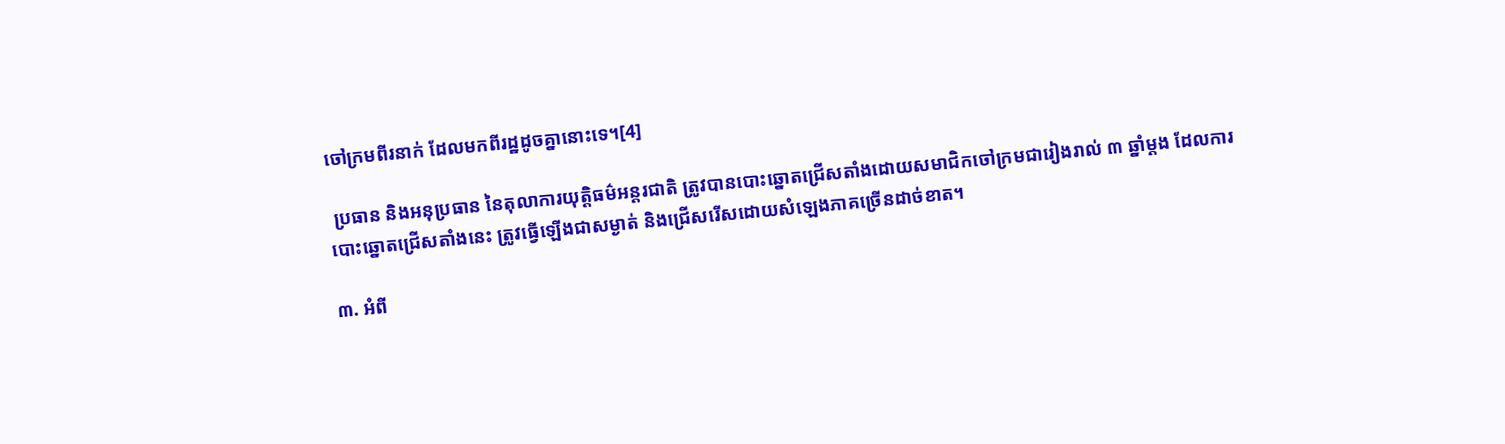ចៅក្រមពីរនាក់ ដែលមកពីរដ្ឋដូចគ្នានោះទេ។[4]

 ប្រធាន និងអនុប្រធាន នៃតុលាការយុត្តិធម៌អន្តរជាតិ ត្រូវបានបោះឆ្នោតជ្រើសតាំងដោយសមាជិកចៅក្រមជារៀងរាល់ ៣ ឆ្នាំម្ដង ដែលការបោះឆ្នោតជ្រើសតាំងនេះ ត្រូវធ្វើឡើងជាសម្ងាត់ និងជ្រើសរើសដោយសំឡេងភាគច្រើនដាច់ខាត។

៣. អំពី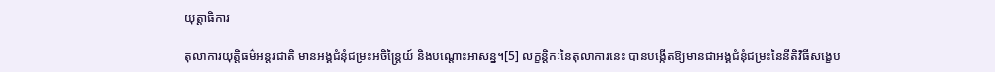យុត្តាធិការ

តុលាការយុត្តិធម៌អន្តរជាតិ មានអង្គជំនុំជម្រះអចិន្ត្រៃយ៍ និងបណ្ដោះអាសន្ន។[5] លក្ខន្តិកៈនៃតុលាការនេះ បានបង្កើតឱ្យមានជាអង្គជំនុំជម្រះនៃនីតិវិធីសង្ខេប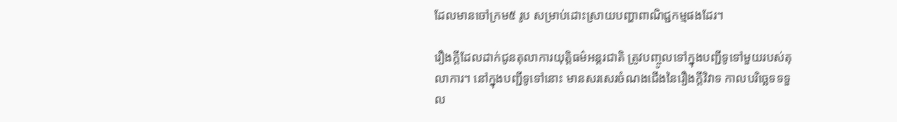ដែលមានចៅក្រម៥ រូប សម្រាប់ដោះស្រាយបញ្ហាពាណិជ្ជកម្មផងដែរ។

រឿងក្ដីដែលដាក់ជូនតុលាការយុត្តិធម៌អន្តរជាតិ ត្រូវបញ្ចូលទៅក្នុងបញ្ជីទូទៅមួយរបស់តុលាការ។ នៅក្នុងបញ្ជីទូទៅនោះ មានសរសេរចំណងជើងនៃរឿងក្ដីវិវាទ កាលបរិច្ឆេទទទួល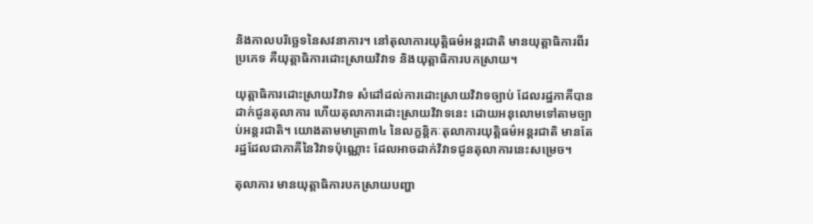និងកាលបរិច្ឆេទនៃសវនាការ។ នៅតុលាការយុត្តិធម៌អន្តរជាតិ មានយុត្តាធិការពីរប្រភេទ គឺយុត្តាធិការដោះស្រាយវិវាទ និងយុត្តាធិការបកស្រាយ។

យុត្តាធិការដោះស្រាយវិវាទ សំដៅដល់ការដោះស្រាយវិវាទច្បាប់ ដែលរដ្ឋភាគីបានដាក់ជូនតុលាការ ហើយតុលាការដោះស្រាយវិវាទនេះ ដោយអនុលោមទៅតាមច្បាប់អន្តរជាតិ។ យោងតាមមាត្រា៣៤ នៃលក្ខន្តិកៈតុលាការយុត្តិធម៌អន្តរជាតិ មានតែរដ្ឋដែលជាភាគីនៃវិវាទប៉ុណ្ណោះ ដែលអាចដាក់វិវាទជូនតុលាការនេះសម្រេច។

តុលាការ មានយុត្តាធិការបកស្រាយបញ្ហា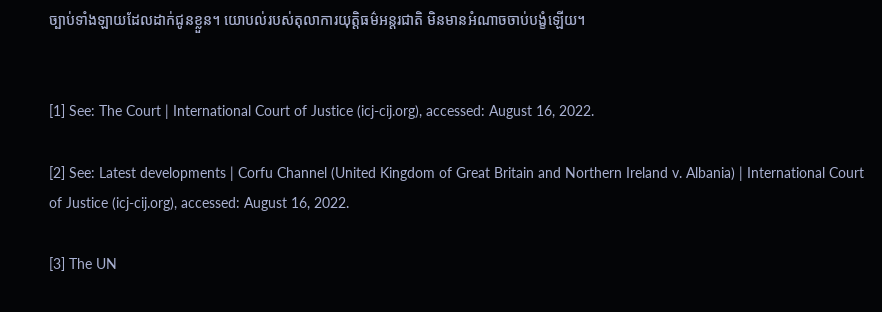ច្បាប់ទាំងឡាយដែលដាក់ជូនខ្លួន។ យោបល់របស់តុលាការយុត្តិធម៌អន្តរជាតិ មិនមានអំណាចចាប់បង្ខំឡើយ។


[1] See: The Court | International Court of Justice (icj-cij.org), accessed: August 16, 2022.

[2] See: Latest developments | Corfu Channel (United Kingdom of Great Britain and Northern Ireland v. Albania) | International Court of Justice (icj-cij.org), accessed: August 16, 2022.

[3] The UN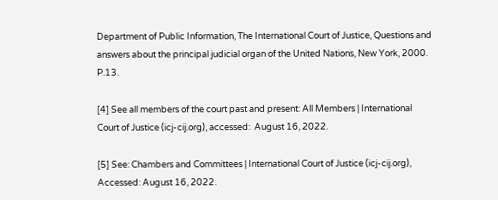Department of Public Information, The International Court of Justice, Questions and answers about the principal judicial organ of the United Nations, New York, 2000. P.13.

[4] See all members of the court past and present: All Members | International Court of Justice (icj-cij.org), accessed:  August 16, 2022.

[5] See: Chambers and Committees | International Court of Justice (icj-cij.org), Accessed: August 16, 2022.